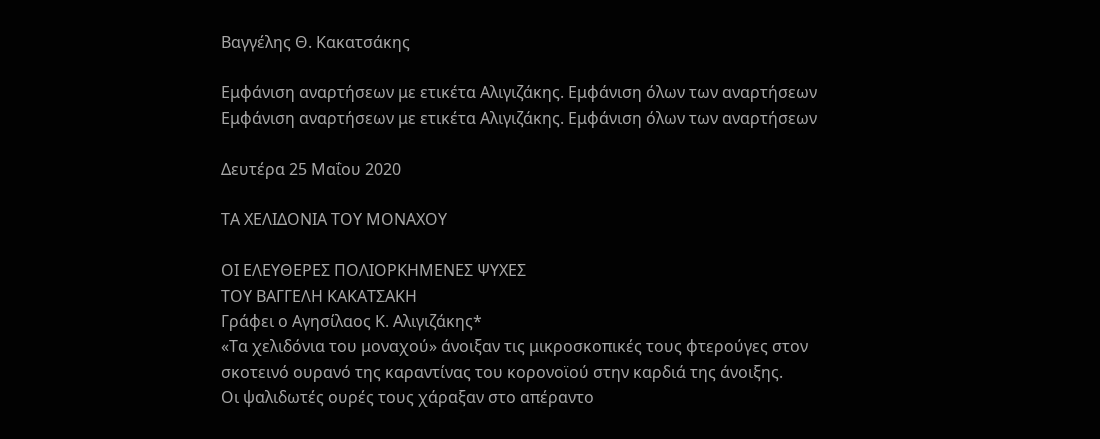Βαγγέλης Θ. Κακατσάκης

Εμφάνιση αναρτήσεων με ετικέτα Αλιγιζάκης. Εμφάνιση όλων των αναρτήσεων
Εμφάνιση αναρτήσεων με ετικέτα Αλιγιζάκης. Εμφάνιση όλων των αναρτήσεων

Δευτέρα 25 Μαΐου 2020

ΤΑ ΧΕΛΙΔΟΝΙΑ ΤΟΥ ΜΟΝΑΧΟΥ

ΟΙ ΕΛΕΥΘΕΡΕΣ ΠΟΛΙΟΡΚΗΜΕΝΕΣ ΨΥΧΕΣ
ΤΟΥ ΒΑΓΓΕΛΗ ΚΑΚΑΤΣΑΚΗ
Γράφει ο Αγησίλαος Κ. Αλιγιζάκης*
«Τα χελιδόνια του μοναχού» άνοιξαν τις μικροσκοπικές τους φτερούγες στον σκοτεινό ουρανό της καραντίνας του κορονοϊού στην καρδιά της άνοιξης.
Oι ψαλιδωτές ουρές τους χάραξαν στο απέραντο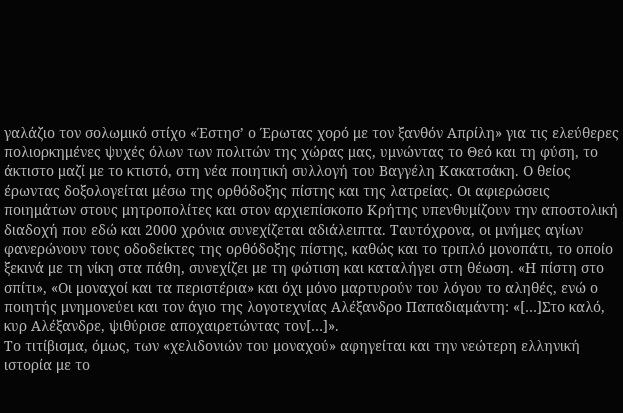γαλάζιο τον σολωμικό στίχο «Έστησ’ ο Έρωτας χορό με τον ξανθόν Απρίλη» για τις ελεύθερες πολιορκημένες ψυχές όλων των πολιτών της χώρας μας, υμνώντας το Θεό και τη φύση, το άκτιστο μαζί με το κτιστό, στη νέα ποιητική συλλογή του Βαγγέλη Κακατσάκη. Ο θείος έρωντας δοξολογείται μέσω της ορθόδοξης πίστης και της λατρείας. Οι αφιερώσεις ποιημάτων στους μητροπολίτες και στον αρχιεπίσκοπο Κρήτης υπενθυμίζουν την αποστολική διαδοχή που εδώ και 2000 χρόνια συνεχίζεται αδιάλειπτα. Ταυτόχρονα, οι μνήμες αγίων φανερώνουν τους οδοδείκτες της ορθόδοξης πίστης, καθώς και το τριπλό μονοπάτι, το οποίο ξεκινά με τη νίκη στα πάθη, συνεχίζει με τη φώτιση και καταλήγει στη θέωση. «Η πίστη στο σπίτι», «Οι μοναχοί και τα περιστέρια» και όχι μόνο μαρτυρούν του λόγου το αληθές, ενώ ο ποιητής μνημονεύει και τον άγιο της λογοτεχνίας Αλέξανδρο Παπαδιαμάντη: «[…]Στο καλό, κυρ Αλέξανδρε, ψιθύρισε αποχαιρετώντας τον[…]».
Το τιτίβισμα, όμως, των «χελιδονιών του μοναχού» αφηγείται και την νεώτερη ελληνική ιστορία με το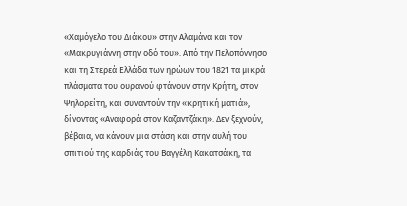«Χαμόγελο του Διάκου» στην Αλαμάνα και τον «Μακρυγιάννη στην οδό του». Από την Πελοπόννησο και τη Στερεά Ελλάδα των ηρώων του 1821 τα μικρά πλάσματα του ουρανού φτάνουν στην Κρήτη, στον Ψηλορείτη, και συναντούν την «κρητική ματιά», δίνοντας «Αναφορά στον Καζαντζάκη». Δεν ξεχνούν, βέβαια, να κάνουν μια στάση και στην αυλή του σπιτιού της καρδιάς του Βαγγέλη Κακατσάκη, τα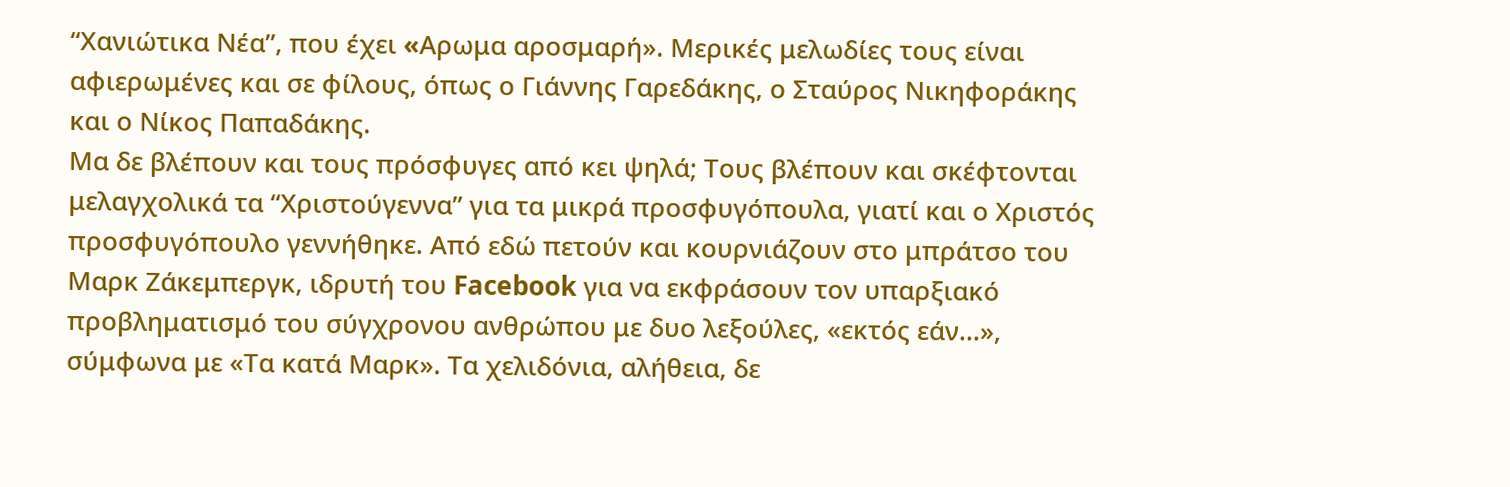“Χανιώτικα Νέα”, που έχει «Aρωμα αροσμαρή». Μερικές μελωδίες τους είναι αφιερωμένες και σε φίλους, όπως ο Γιάννης Γαρεδάκης, ο Σταύρος Νικηφοράκης και ο Νίκος Παπαδάκης.
Μα δε βλέπουν και τους πρόσφυγες από κει ψηλά; Τους βλέπουν και σκέφτονται μελαγχολικά τα “Χριστούγεννα” για τα μικρά προσφυγόπουλα, γιατί και ο Χριστός προσφυγόπουλο γεννήθηκε. Από εδώ πετούν και κουρνιάζουν στο μπράτσο του Μαρκ Ζάκεμπεργκ, ιδρυτή του Facebook για να εκφράσουν τον υπαρξιακό προβληματισμό του σύγχρονου ανθρώπου με δυο λεξούλες, «εκτός εάν…», σύμφωνα με «Τα κατά Μαρκ». Τα χελιδόνια, αλήθεια, δε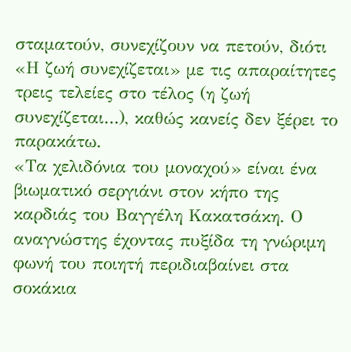σταματούν, συνεχίζουν να πετούν, διότι «Η ζωή συνεχίζεται» με τις απαραίτητες τρεις τελείες στο τέλος (η ζωή συνεχίζεται…), καθώς κανείς δεν ξέρει το παρακάτω.
«Τα χελιδόνια του μοναχού» είναι ένα βιωματικό σεργιάνι στον κήπο της καρδιάς του Βαγγέλη Κακατσάκη. Ο αναγνώστης έχοντας πυξίδα τη γνώριμη φωνή του ποιητή περιδιαβαίνει στα σοκάκια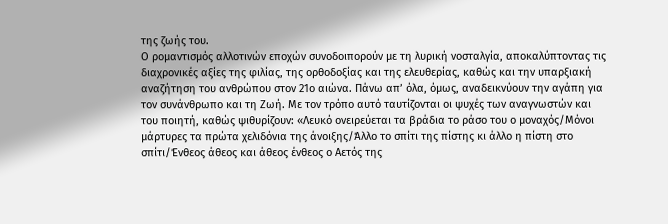της ζωής του.
Ο ρομαντισμός αλλοτινών εποχών συνοδοιπορούν με τη λυρική νοσταλγία, αποκαλύπτοντας τις διαχρονικές αξίες της φιλίας, της ορθοδοξίας και της ελευθερίας, καθώς και την υπαρξιακή αναζήτηση του ανθρώπου στον 21ο αιώνα. Πάνω απ’ όλα, όμως, αναδεικνύουν την αγάπη για τον συνάνθρωπο και τη Ζωή. Με τον τρόπο αυτό ταυτίζονται οι ψυχές των αναγνωστών και του ποιητή, καθώς ψιθυρίζουν: «Λευκό ονειρεύεται τα βράδια το ράσο του ο μοναχός/Μόνοι μάρτυρες τα πρώτα χελιδόνια της άνοιξης/Άλλο το σπίτι της πίστης κι άλλο η πίστη στο σπίτι/Ένθεος άθεος και άθεος ένθεος ο Αετός της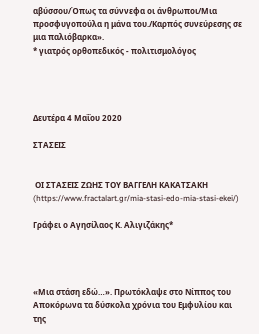αβύσσου/Όπως τα σύννεφα οι άνθρωποι/Μια προσφυγοπούλα η μάνα του./Καρπός συνεύρεσης σε μια παλιόβαρκα».
* γιατρός ορθοπεδικός - πολιτισμολόγος




Δευτέρα 4 Μαΐου 2020

ΣΤΑΣΕΙΣ


 ΟΙ ΣΤΑΣΕΙΣ ΖΩΗΣ ΤΟΥ ΒΑΓΓΕΛΗ ΚΑΚΑΤΣΑΚΗ
(https://www.fractalart.gr/mia-stasi-edo-mia-stasi-ekei/)

Γράφει ο Αγησίλαος Κ. Αλιγιζάκης*




«Μια στάση εδώ…». Πρωτόκλαψε στο Νίππος του Αποκόρωνα τα δύσκολα χρόνια του Εμφυλίου και της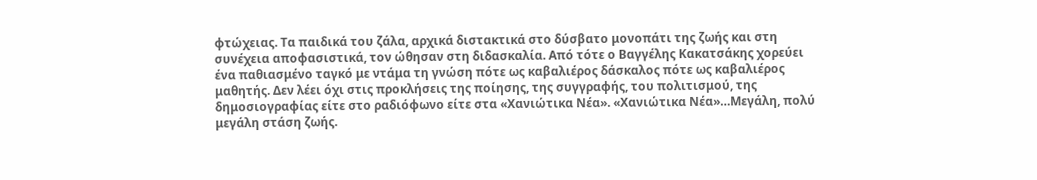φτώχειας. Τα παιδικά του ζάλα, αρχικά διστακτικά στο δύσβατο μονοπάτι της ζωής και στη συνέχεια αποφασιστικά, τον ώθησαν στη διδασκαλία. Από τότε ο Βαγγέλης Κακατσάκης χορεύει ένα παθιασμένο ταγκό με ντάμα τη γνώση πότε ως καβαλιέρος δάσκαλος πότε ως καβαλιέρος μαθητής. Δεν λέει όχι στις προκλήσεις της ποίησης, της συγγραφής, του πολιτισμού, της δημοσιογραφίας είτε στο ραδιόφωνο είτε στα «Χανιώτικα Νέα». «Χανιώτικα Νέα»…Μεγάλη, πολύ μεγάλη στάση ζωής.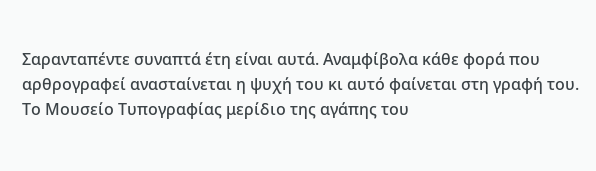Σαρανταπέντε συναπτά έτη είναι αυτά. Αναμφίβολα κάθε φορά που αρθρογραφεί ανασταίνεται η ψυχή του κι αυτό φαίνεται στη γραφή του. Το Μουσείο Τυπογραφίας μερίδιο της αγάπης του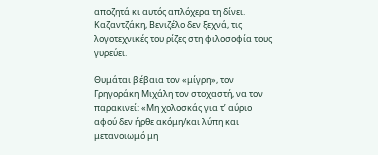αποζητά κι αυτός απλόχερα τη δίνει. Καζαντζάκη, Βενιζέλο δεν ξεχνά, τις λογοτεχνικές του ρίζες στη φιλοσοφία τους γυρεύει.

Θυμάται βέβαια τον «μίγρη», τον Γρηγοράκη Μιχάλη τον στοχαστή, να τον παρακινεί: «Μη χολοσκάς για τ’ αύριο αφού δεν ήρθε ακόμη/και λύπη και μετανοιωμό μη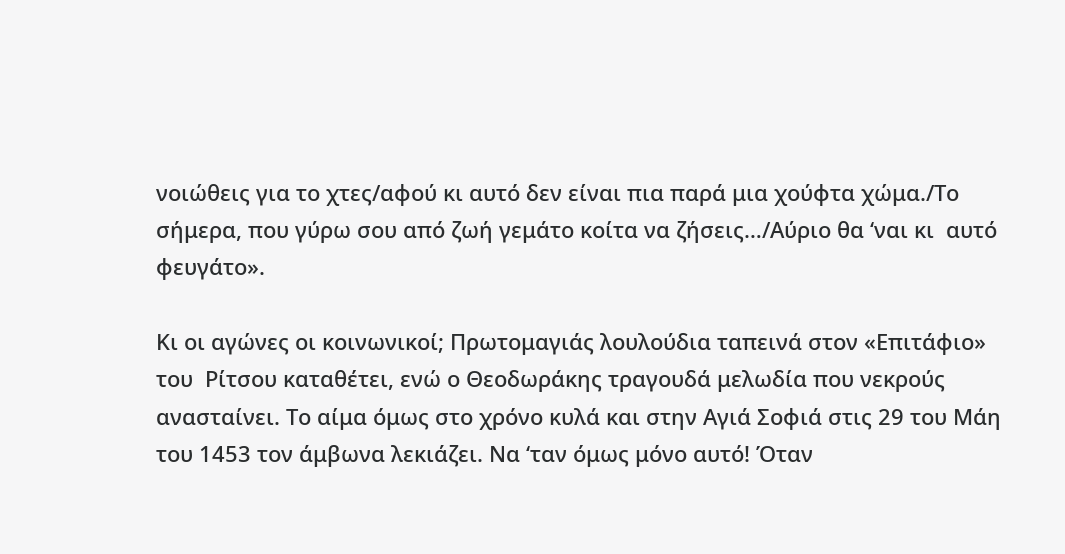νοιώθεις για το χτες/αφού κι αυτό δεν είναι πια παρά μια χούφτα χώμα./Το σήμερα, που γύρω σου από ζωή γεμάτο κοίτα να ζήσεις…/Αύριο θα ‘ναι κι  αυτό φευγάτο».

Κι οι αγώνες οι κοινωνικοί; Πρωτομαγιάς λουλούδια ταπεινά στον «Επιτάφιο» του  Ρίτσου καταθέτει, ενώ ο Θεοδωράκης τραγουδά μελωδία που νεκρούς ανασταίνει. Το αίμα όμως στο χρόνο κυλά και στην Αγιά Σοφιά στις 29 του Μάη του 1453 τον άμβωνα λεκιάζει. Να ‘ταν όμως μόνο αυτό! Όταν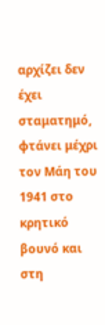αρχίζει δεν έχει σταματημό, φτάνει μέχρι τον Μάη του 1941 στο κρητικό βουνό και στη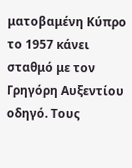ματοβαμένη Κύπρο το 1957 κάνει σταθμό με τον Γρηγόρη Αυξεντίου οδηγό. Τους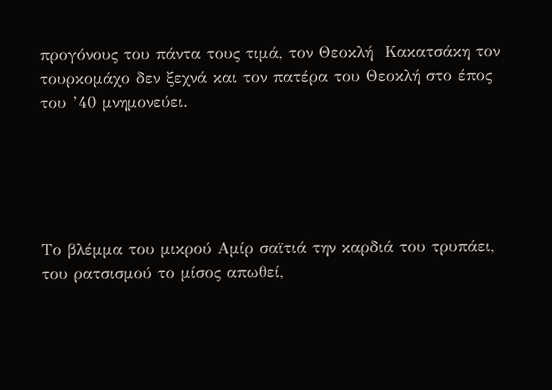προγόνους του πάντα τους τιμά, τον Θεοκλή  Κακατσάκη τον τουρκομάχο δεν ξεχνά και τον πατέρα του Θεοκλή στο έπος του ’40 μνημονεύει.





Το βλέμμα του μικρού Αμίρ σαϊτιά την καρδιά του τρυπάει, του ρατσισμού το μίσος απωθεί,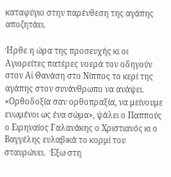καταφύγιο στην παρένθεση της αγάπης αποζητάει.

Ήρθε η ώρα της προσευχής κι οι Αγιορείτες πατέρες νοερά τον οδηγούν στον Αϊ Θανάση στο Νίππος το κερί της αγάπης στον συνάνθρωπο να ανάψει. «Ορθοδοξία σαν ορθοπραξία, να μείνουμε ενωμένοι ως ένα σώμα», ψάλει ο Παππούς ο Ειρηναίος Γαλανάκης ο Χριστιανός κι ο Βαγγέλης ευλαβικά το κορμί του σταυρώνει.  Έξω στη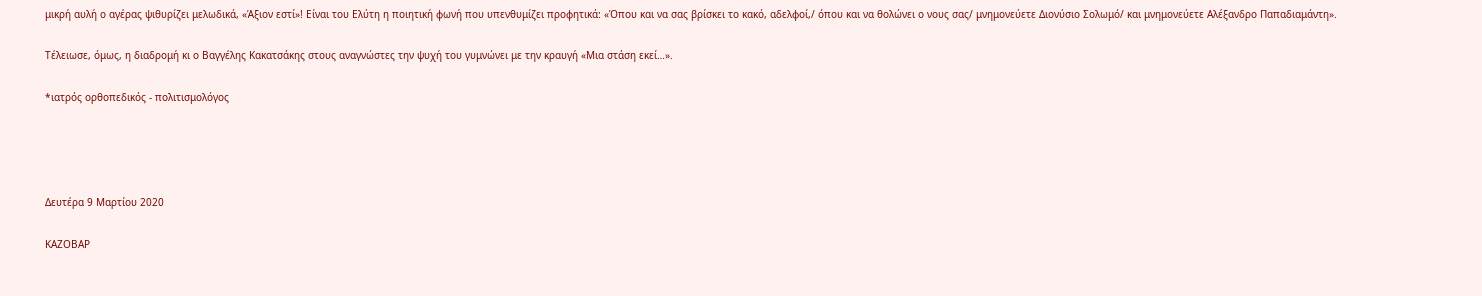μικρή αυλή ο αγέρας ψιθυρίζει μελωδικά, «Άξιον εστί»! Είναι του Ελύτη η ποιητική φωνή που υπενθυμίζει προφητικά: «Όπου και να σας βρίσκει το κακό, αδελφοί,/ όπου και να θολώνει ο νους σας/ μνημονεύετε Διονύσιο Σολωμό/ και μνημονεύετε Αλέξανδρο Παπαδιαμάντη».

Τέλειωσε, όμως, η διαδρομή κι ο Βαγγέλης Κακατσάκης στους αναγνώστες την ψυχή του γυμνώνει με την κραυγή «Μια στάση εκεί…».

*ιατρός ορθοπεδικός - πολιτισμολόγος




Δευτέρα 9 Μαρτίου 2020

ΚΑΖΟΒΑΡ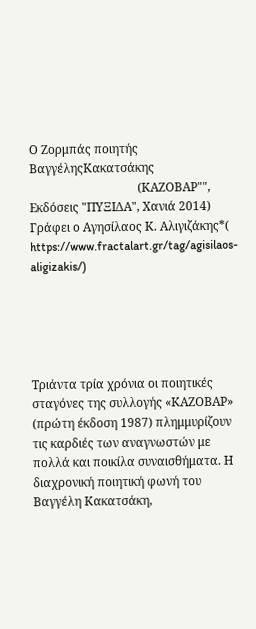Ο Ζορμπάς ποιητής ΒαγγέληςΚακατσάκης
                                    (ΚΑΖΟΒΑΡ"", Εκδόσεις "ΠΥΞΙΔΑ", Χανιά 2014)
Γράφει ο Αγησίλαος Κ. Αλιγιζάκης*( https://www.fractalart.gr/tag/agisilaos-aligizakis/)





Τριάντα τρία χρόνια οι ποιητικές σταγόνες της συλλογής «ΚΑΖΟΒΑΡ» (πρώτη έκδοση 1987) πλημμυρίζουν τις καρδιές των αναγνωστών με πολλά και ποικίλα συναισθήματα. Η διαχρονική ποιητική φωνή του Βαγγέλη Κακατσάκη,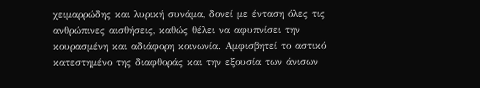χειμαρρώδης και λυρική συνάμα, δονεί με ένταση όλες τις ανθρώπινες αισθήσεις, καθώς θέλει να αφυπνίσει την κουρασμένη και αδιάφορη κοινωνία. Αμφισβητεί το αστικό κατεστημένο της διαφθοράς και την εξουσία των άνισων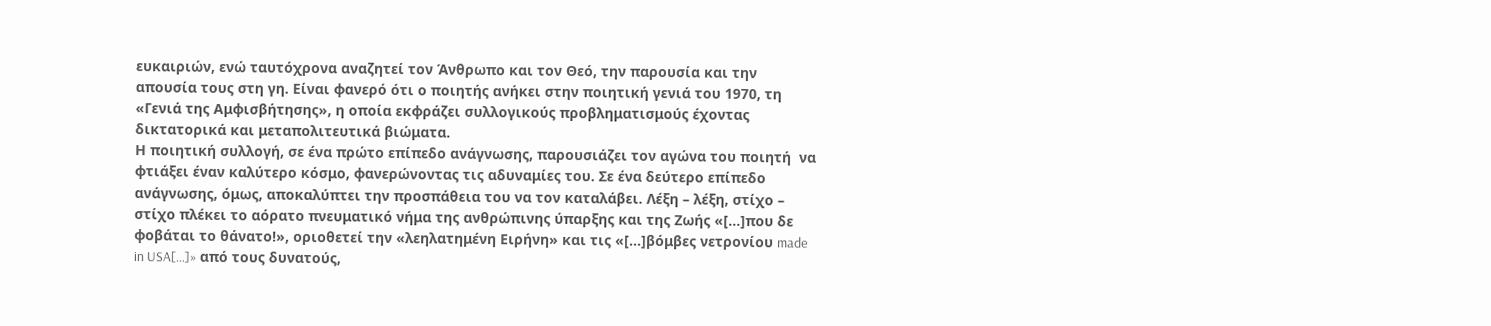ευκαιριών, ενώ ταυτόχρονα αναζητεί τον Άνθρωπο και τον Θεό, την παρουσία και την απουσία τους στη γη. Είναι φανερό ότι ο ποιητής ανήκει στην ποιητική γενιά του 1970, τη «Γενιά της Αμφισβήτησης», η οποία εκφράζει συλλογικούς προβληματισμούς έχοντας δικτατορικά και μεταπολιτευτικά βιώματα.
Η ποιητική συλλογή, σε ένα πρώτο επίπεδο ανάγνωσης, παρουσιάζει τον αγώνα του ποιητή  να φτιάξει έναν καλύτερο κόσμο, φανερώνοντας τις αδυναμίες του. Σε ένα δεύτερο επίπεδο ανάγνωσης, όμως, αποκαλύπτει την προσπάθεια του να τον καταλάβει. Λέξη – λέξη, στίχο – στίχο πλέκει το αόρατο πνευματικό νήμα της ανθρώπινης ύπαρξης και της Ζωής «[…]που δε φοβάται το θάνατο!», οριοθετεί την «λεηλατημένη Ειρήνη» και τις «[…]βόμβες νετρονίου made in USA[…]» από τους δυνατούς,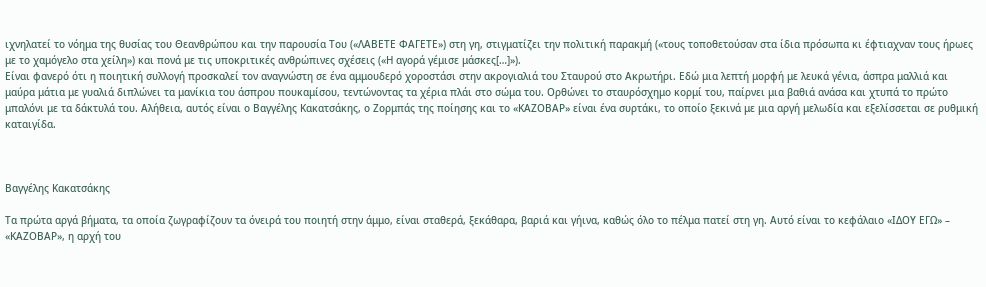ιχνηλατεί το νόημα της θυσίας του Θεανθρώπου και την παρουσία Του («ΛΑΒΕΤΕ ΦΑΓΕΤΕ») στη γη, στιγματίζει την πολιτική παρακμή («τους τοποθετούσαν στα ίδια πρόσωπα κι έφτιαχναν τους ήρωες με το χαμόγελο στα χείλη») και πονά με τις υποκριτικές ανθρώπινες σχέσεις («Η αγορά γέμισε μάσκες[…]»).
Είναι φανερό ότι η ποιητική συλλογή προσκαλεί τον αναγνώστη σε ένα αμμουδερό χοροστάσι στην ακρογιαλιά του Σταυρού στο Ακρωτήρι. Εδώ μια λεπτή μορφή με λευκά γένια, άσπρα μαλλιά και μαύρα μάτια με γυαλιά διπλώνει τα μανίκια του άσπρου πουκαμίσου, τεντώνοντας τα χέρια πλάι στο σώμα του. Ορθώνει το σταυρόσχημο κορμί του, παίρνει μια βαθιά ανάσα και χτυπά το πρώτο μπαλόνι με τα δάκτυλά του. Αλήθεια, αυτός είναι ο Βαγγέλης Κακατσάκης, ο Ζορμπάς της ποίησης και το «ΚΑΖΟΒΑΡ» είναι ένα συρτάκι, το οποίο ξεκινά με μια αργή μελωδία και εξελίσσεται σε ρυθμική καταιγίδα.



Βαγγέλης Κακατσάκης

Τα πρώτα αργά βήματα, τα οποία ζωγραφίζουν τα όνειρά του ποιητή στην άμμο, είναι σταθερά, ξεκάθαρα, βαριά και γήινα, καθώς όλο το πέλμα πατεί στη γη. Αυτό είναι το κεφάλαιο «ΙΔΟΥ ΕΓΩ» – «ΚΑΖΟΒΑΡ», η αρχή του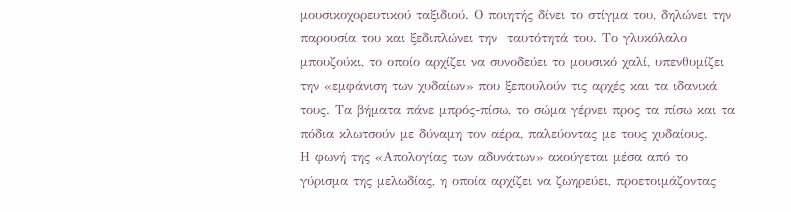μουσικοχορευτικού ταξιδιού. Ο ποιητής δίνει το στίγμα του, δηλώνει την παρουσία του και ξεδιπλώνει την  ταυτότητά του. Το γλυκόλαλο μπουζούκι, το οποίο αρχίζει να συνοδεύει το μουσικό χαλί, υπενθυμίζει την «εμφάνιση των χυδαίων» που ξεπουλούν τις αρχές και τα ιδανικά τους. Τα βήματα πάνε μπρός-πίσω, το σώμα γέρνει προς τα πίσω και τα πόδια κλωτσούν με δύναμη τον αέρα, παλεύοντας με τους χυδαίους.
Η φωνή της «Απολογίας των αδυνάτων» ακούγεται μέσα από το γύρισμα της μελωδίας, η οποία αρχίζει να ζωηρεύει, προετοιμάζοντας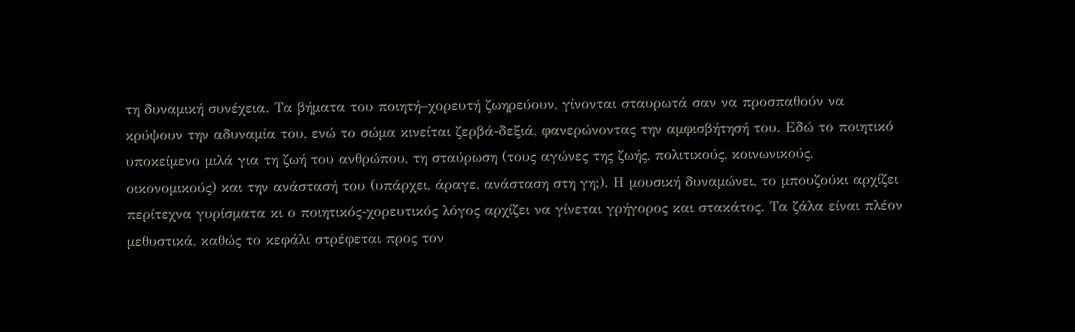τη δυναμική συνέχεια. Τα βήματα του ποιητή–χορευτή ζωηρεύουν, γίνονται σταυρωτά σαν να προσπαθούν να κρύψουν την αδυναμία του, ενώ το σώμα κινείται ζερβά-δεξιά, φανερώνοντας την αμφισβήτησή του. Εδώ το ποιητικό υποκείμενο μιλά για τη ζωή του ανθρώπου, τη σταύρωση (τους αγώνες της ζωής, πολιτικούς, κοινωνικούς, οικονομικούς) και την ανάστασή του (υπάρχει, άραγε, ανάσταση στη γη;). Η μουσική δυναμώνει, το μπουζούκι αρχίζει περίτεχνα γυρίσματα κι ο ποιητικός-χορευτικός λόγος αρχίζει να γίνεται γρήγορος και στακάτος. Τα ζάλα είναι πλέον  μεθυστικά, καθώς το κεφάλι στρέφεται προς τον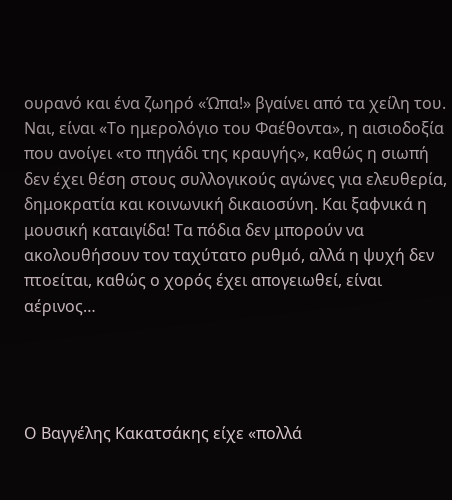ουρανό και ένα ζωηρό «Ώπα!» βγαίνει από τα χείλη του. Ναι, είναι «Το ημερολόγιο του Φαέθοντα», η αισιοδοξία που ανοίγει «το πηγάδι της κραυγής», καθώς η σιωπή δεν έχει θέση στους συλλογικούς αγώνες για ελευθερία, δημοκρατία και κοινωνική δικαιοσύνη. Και ξαφνικά η μουσική καταιγίδα! Τα πόδια δεν μπορούν να ακολουθήσουν τον ταχύτατο ρυθμό, αλλά η ψυχή δεν πτοείται, καθώς ο χορός έχει απογειωθεί, είναι αέρινος…




Ο Βαγγέλης Κακατσάκης είχε «πολλά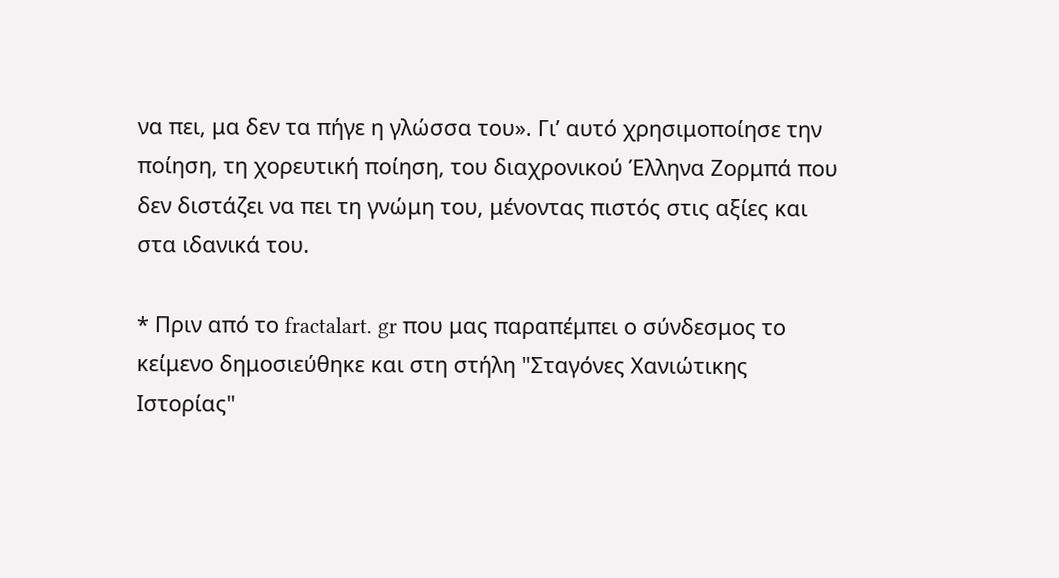να πει, μα δεν τα πήγε η γλώσσα του». Γι’ αυτό χρησιμοποίησε την ποίηση, τη χορευτική ποίηση, του διαχρονικού Έλληνα Ζορμπά που δεν διστάζει να πει τη γνώμη του, μένοντας πιστός στις αξίες και στα ιδανικά του.

* Πριν από το fractalart. gr που μας παραπέμπει ο σύνδεσμος το κείμενο δημοσιεύθηκε και στη στήλη "Σταγόνες Χανιώτικης Ιστορίας"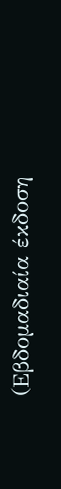(Εβδομαδιαία έκδοση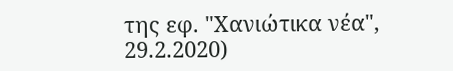της εφ. "Χανιώτικα νέα", 29.2.2020)